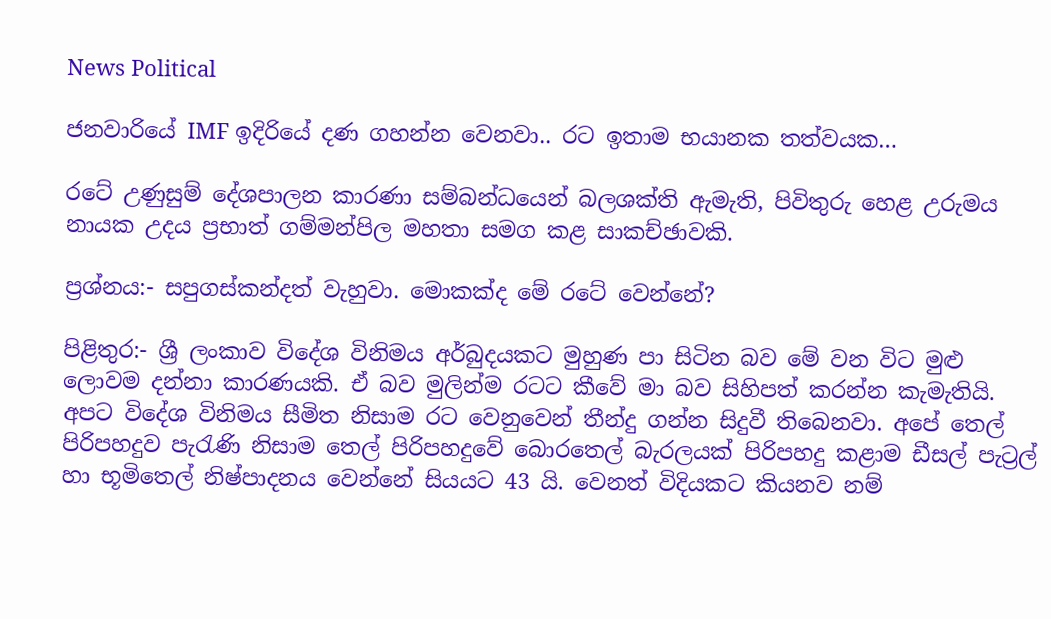News Political

ජනවාරියේ IMF ඉදිරියේ දණ ගහන්න වෙනවා.. රට ඉතාම භයානක තත්වයක…

රටේ උණුසුම් දේශපාලන කාරණා සම්බන්ධයෙන් බලශක්ති ඇමැති, පිවිතුරු හෙළ උරුමය නායක උදය ප්‍රභාත් ගම්මන්පිල මහතා සමග කළ සාකච්ඡාවකි.

ප්‍රශ්නය:- සපුගස්කන්දත් වැහුවා. මොකක්ද මේ රටේ වෙන්නේ?

පිළිතුර:- ශ්‍රී ලංකාව විදේශ විනිමය අර්බුදයකට මුහුණ පා සිටින බව මේ වන විට මුළු ලොවම දන්නා කාරණයකි. ඒ බව මුලින්ම රටට කීවේ මා බව සිහිපත් කරන්න කැමැතියි. අපට විදේශ විනිමය සීමිත නිසාම රට වෙනුවෙන් තීන්දු ගන්න සිදුවී තිබෙනවා. අපේ තෙල් පිරිපහදුව පැරැණි නිසාම තෙල් පිරිපහදුවේ බොරතෙල් බැරලයක් පිරිපහදු කළාම ඩීසල් පැට්‍රල් හා භූමිතෙල් නිෂ්පාදනය වෙන්නේ සියයට 43 යි. වෙනත් විදියකට කියනව නම්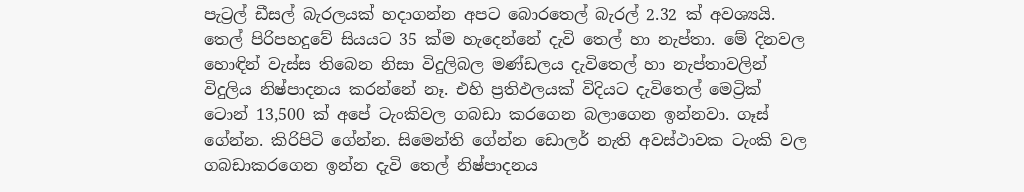පැට්‍රල් ඩීසල් බැරලයක් හද‌ාගන්න අපට බොරතෙල් බැරල් 2.32 ක් අවශ්‍යයි. තෙල් පිරිපහදුවේ සියයට 35 ක්ම හැදෙන්නේ දැවි තෙල් හා නැප්තා. මේ දිනවල හොඳින් වැස්ස තිබෙන නිසා විදුලිබල මණ්ඩලය දැවිතෙල් හා නැප්තාවලින් විදුලිය නිෂ්පාදනය කරන්නේ නෑ. එහි ප්‍රතිඵලයක් විදියට දැවිතෙල් මෙට්‍රික් ටොන් 13,500 ක් අපේ ටැංකිවල ගබඩා කරගෙන බලාගෙන ඉන්නවා. ගෑස් ගේන්න. කිරිපිටි ගේන්න. සිමෙන්ති ගේන්න ඩොලර් නැති අවස්ථාවක ටැංකි වල ගබඩාකරගෙන ඉන්න දැවි තෙල් නිෂ්පාදනය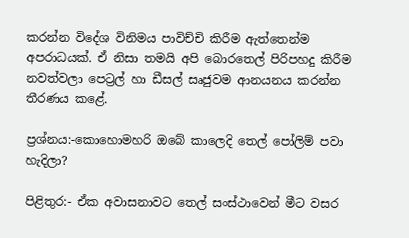කරන්න විදේශ විනිමය පාවිච්චි කිරීම ඇත්තෙන්ම අපරාධයක්. ඒ නිසා තමයි අපි බොරතෙල් පිරිපහදු කිරීම නවත්වලා පෙට්‍රල් හා ඩීසල් සෘජුවම ආනයනය කරන්න තීරණය කළේ.

ප්‍රශ්නය:-කොහොමහරි ඔබේ කාලෙදි තෙල් පෝලිම් පවා හැදිලා?

පිළිතුර:- ඒක අවාසනාවට තෙල් සංස්ථාවෙන් මීට වසර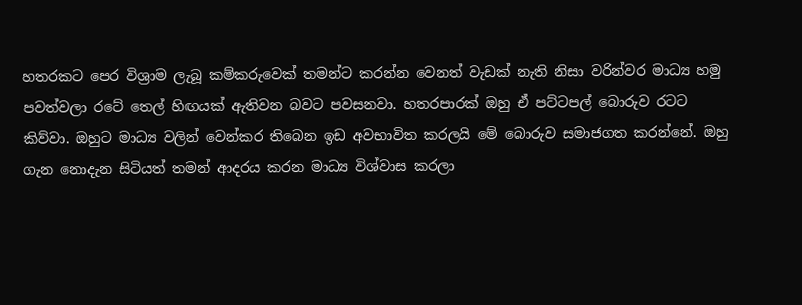හතරකට පෙර විශ්‍රාම ලැබූ කම්කරුවෙක් තමන්ට කරන්න වෙනත් වැඩක් නැති නිසා වරින්වර මාධ්‍ය හමු පවත්වලා රටේ තෙල් හිඟයක් ඇතිවන බවට පවසනවා. හතරපාරක් ඔහු ඒ පට්ටපල් බොරුව රටට කිව්වා. ඔහුට මාධ්‍ය වලින් වෙන්කර තිබෙන ඉඩ අවභාවිත කරලයි මේ බොරුව සමාජගත කරන්නේ. ඔහු ගැන නොදැන සිටියත් තමන් ආදරය කරන මාධ්‍ය විශ්වාස කරලා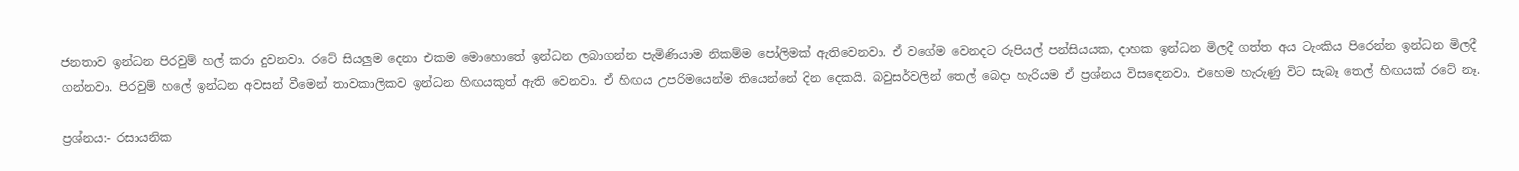ජනතාව ඉන්ධන පිරවුම් හල් කරා දුවනවා. රටේ සියලුම දෙනා එකම මොහොතේ ඉන්ධන ලබාගන්න පැමිණියාම නිකම්ම පෝලිමක් ඇතිවෙනවා. ඒ වගේම වෙනදට රුපියල් පන්සියයක, ද‌ාහක ඉන්ධන මිලදී ගත්ත අය ටැංකිය පිරෙන්න ඉන්ධන මිලදී ගන්නවා. පිරවුම් හලේ ඉන්ධන අවසන් වීමෙන් තාවකාලිකව ඉන්ධන හිඟයකුත් ඇති වෙනවා. ඒ හිඟය උපරිමයෙන්ම තියෙන්නේ දින දෙකයි. බවුසර්වලින් තෙල් බෙද‌ා හැරියම ඒ ප්‍රශ්නය විසඳෙනවා. එහෙම හැරුණු විට සැබෑ තෙල් හිඟයක් රටේ නෑ.

ප්‍රශ්නය:- රසායනික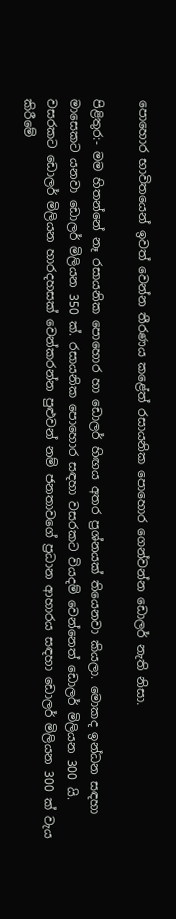පොහොර භාවිතයෙන් ඉවත් වෙන්න තීරණය කළේත් රසායනික පොහොර ගෙන්වන්න ඩොලර් නැති නිසා.

පිළිතුර:- මම හිතන්නේ නෑ රසායනික පොහොර හා ඩොලර් හිඟය අතර ප්‍රශ්නයක් තියෙනවා කියලා. මොකද ඉන්ධන සඳහා මාසෙකට යනවා ඩොලර් මිලියන 350 ක්. රසායනික පොහොර සඳහා වසරකට වියදම් වෙන්නෙත් ඩොලර් මිලියන 300 යි. වසරකට ඩොලර් මිලියන හාරදහසක් වෙන්කරන්න පුළුවන් නම් ජනතාවගේ ප්‍රධාන ආහාරය සඳහා ඩොලර් මිලියන 300 ක් වැය කිරීමේ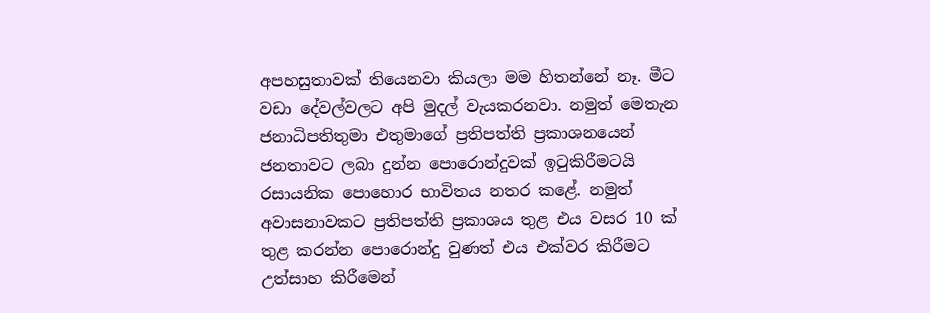අපහසුතාවක් තියෙනවා කියලා මම හිතන්නේ නෑ. මීට වඩා දේවල්වලට අපි මුදල් වැයකරනවා. නමුත් මෙතැන ජනාධිපතිතුමා එතුමාගේ ප්‍රතිපත්ති ප්‍රකාශනයෙන් ජනතාවට ලබා දුන්න පොරොන්දුවක් ඉටුකිරීමටයි රසායනික පොහොර භාවිතය නතර කළේ. නමුත් අවාසනාවකට ප්‍රතිපත්ති ප්‍රකාශය තුළ එය වසර 10 ක් තුළ කරන්න පොරොන්දු වුණත් එය එක්වර කිරීමට උත්සාහ කිරීමෙන්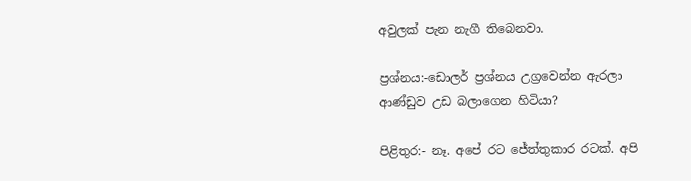අවුලක් පැන නැගී තිබෙනවා.

ප්‍රශ්නය:-ඩොලර් ප්‍රශ්නය උග්‍රවෙන්න ඇරලා ආණ්ඩුව උඩ බලාගෙන හිටියා?

පිළිතුර:- නෑ. අපේ රට ජේත්තුකාර රටක්. අපි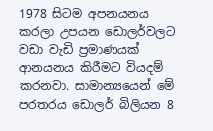1978 සිටම අපනයනය කරලා උපයන ඩොලර්වලට වඩා වැඩි ප්‍රමාණයක් ආනයනය කිරීමට වියදම් කරනවා. සාමාන්‍යයෙන් මේ පරතරය ඩොලර් බිලියන 8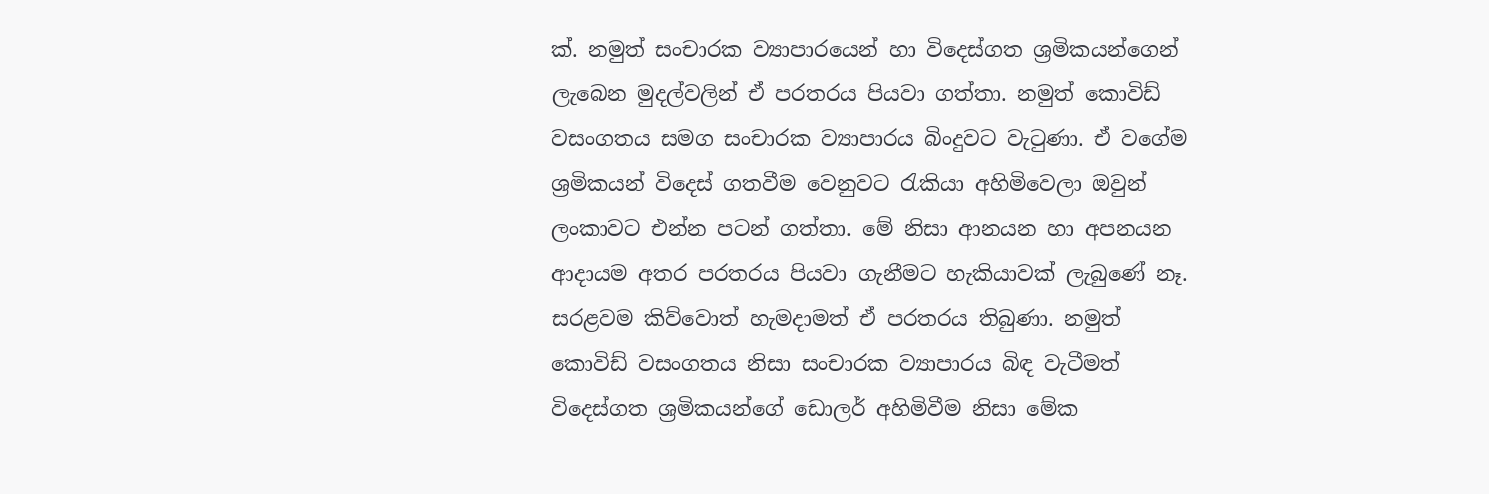ක්. නමුත් සංචාරක ව්‍යාපාරයෙන් හා විදෙස්ගත ශ්‍රමිකයන්ගෙන් ලැබෙන මුදල්වලින් ඒ පරතරය පියවා ගත්තා. නමුත් කොවිඩ් වසංගතය සමග සංචාරක ව්‍යාපාරය බිංදුවට වැටුණා. ඒ වගේම ශ්‍රමිකයන් විදෙස් ගතවීම වෙනුවට රැකියා අහිමිවෙලා ඔවුන් ලංකාවට එන්න පටන් ගත්තා. මේ නිසා ආනයන හා අපනයන ආද‌ායම අතර පරතරය පියවා ගැනීමට හැකියාවක් ලැබුණේ නෑ. සරළවම කිව්වොත් හැමද‌ාමත් ඒ පරතරය තිබුණා. නමුත් කොවිඩ් වසංගතය නිසා සංචාරක ව්‍යාපාරය බිඳ වැටීමත් විදෙස්ගත ශ්‍රමිකයන්ගේ ඩොලර් අහිමිවීම නිසා මේක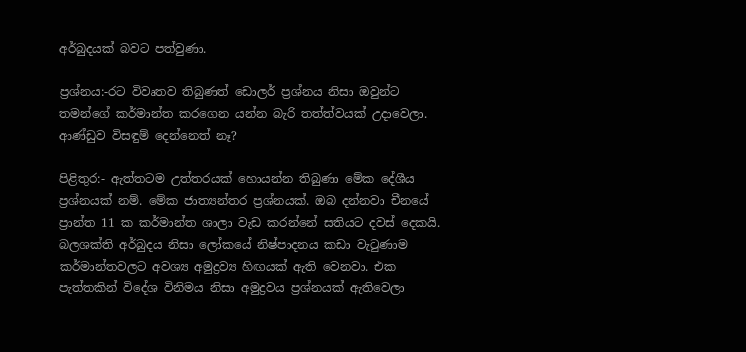අර්බුදයක් බවට පත්වුණා.

ප්‍රශ්නය:-රට විවෘතව තිබුණත් ඩොලර් ප්‍රශ්නය නිසා ඔවුන්ට තමන්ගේ කර්මාන්ත කරගෙන යන්න බැරි තත්ත්වයක් උද‌ාවෙලා. ආණ්ඩුව විසඳුම් දෙන්නෙත් නෑ?

පිළිතුර:- ඇත්තටම උත්තරයක් හොයන්න තිබුණා මේක දේශීය ප්‍රශ්නයක් නම්. මේක ජාත්‍යන්තර ප්‍රශ්නයක්. ඔබ දන්නවා චීනයේ ප්‍රාන්ත 11 ක කර්මාන්ත ශාලා වැඩ කරන්නේ සතියට දවස් දෙකයි. බලශක්ති අර්බුදය නිසා ලෝකයේ නිෂ්පාදනය කඩා වැටුණාම කර්මාන්තවලට අවශ්‍ය අමුද්‍රව්‍ය හිඟයක් ඇති වෙනවා. එක පැත්තකින් විදේශ විනිමය නිසා අමුද්‍රවය ප්‍රශ්නයක් ඇතිවෙලා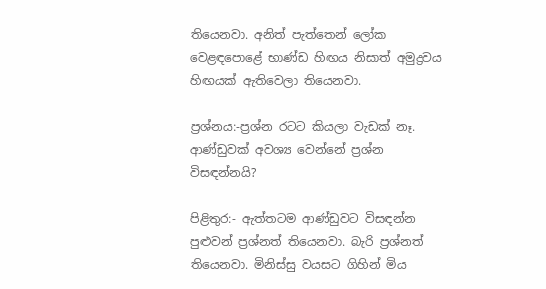තියෙනවා. අනිත් පැත්තෙන් ලෝක වෙළඳපොළේ භාණ්ඩ හිඟය නිසාත් අමුද්‍රවය හිඟයක් ඇතිවෙලා තියෙනවා.

ප්‍රශ්නය:-ප්‍රශ්න රටට කියලා වැඩක් නෑ. ආණ්ඩුවක් අවශ්‍ය වෙන්නේ ප්‍රශ්න විසඳන්නයි?

පිළිතුර:- ඇත්තටම ආණ්ඩුවට විසඳන්න පුළුවන් ප්‍රශ්නත් තියෙනවා. බැරි ප්‍රශ්නත් තියෙනවා. මිනිස්සු වයසට ගිහින් මිය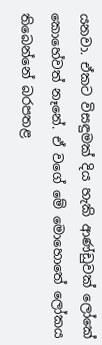යනවා. ඒකට විසඳුමක් දිය හැකි ආණ්ඩුවක් ලෝකේ කොහේවත් නෑනේ. ඒ වගේ මේ මොහොතේ ලෝකය තිබෙන්නේ බරපතළ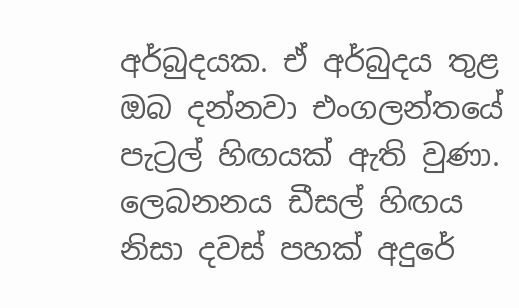අර්බුදයක. ඒ අර්බුදය තුළ ඔබ දන්නවා එංගලන්තයේ පැට්‍රල් හිඟයක් ඇති වුණා. ලෙබනනය ඩීසල් හිඟය නිසා දවස් පහක් අදුරේ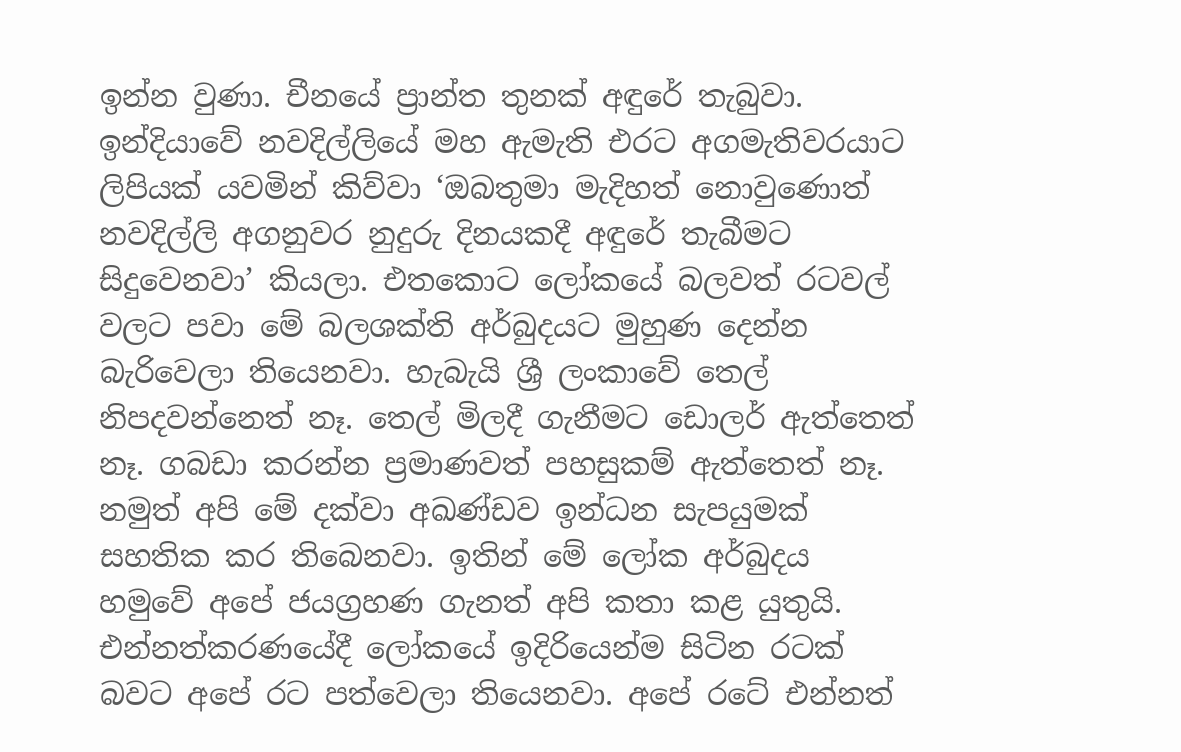ඉන්න වුණා. චීනයේ ප්‍රාන්ත තුනක් අඳුරේ තැබුවා. ඉන්දියාවේ නවදිල්ලියේ මහ ඇමැති එරට අගමැතිවරයාට ලිපියක් යවමින් කිව්වා ‘ඔබතුමා මැදිහත් නොවුණොත් නවදිල්ලි අගනුවර නුදුරු දිනයකදී අඳුරේ තැබීමට සිදුවෙනවා’ කියලා. එතකොට ලෝකයේ බලවත් රටවල් වලට පවා මේ බලශක්ති අර්බුදයට මුහුණ දෙන්න බැරිවෙලා තියෙනවා. හැබැයි ශ්‍රී ලංකාවේ තෙල් නිපදවන්නෙත් නෑ. තෙල් මිලදී ගැනීමට ඩොලර් ඇත්තෙත් නෑ. ගබඩා කරන්න ප්‍රමාණවත් පහසුකම් ඇත්තෙත් නෑ. නමුත් අපි මේ දක්වා අඛණ්ඩව ඉන්ධන සැපයුමක් සහතික කර තිබෙනවා. ඉතින් මේ ලෝක අර්බුදය හමුවේ අපේ ජයග්‍රහණ ගැනත් අපි කතා කළ යුතුයි. එන්නත්කරණයේදී ලෝකයේ ඉදිරියෙන්ම සිටින රටක් බවට අපේ රට පත්වෙලා තියෙනවා. අපේ රටේ එන්නත්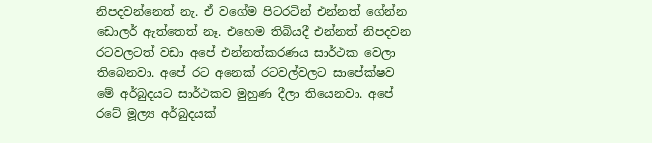නිපදවන්නෙත් නැ. ඒ වගේම පිටරටින් එන්නත් ගේන්න ඩොලර් ඇත්තෙත් නෑ. එහෙම තිබියදී එන්නත් නිපදවන රටවලටත් වඩා අපේ එන්නත්කරණය සාර්ථක වෙලා තිබෙනවා. අපේ රට අනෙක් රටවල්වලට සාපේක්ෂව මේ අර්බුදයට සාර්ථකව මුහුණ දීලා තියෙනවා. අපේ රටේ මූල්‍ය අර්බුදයක්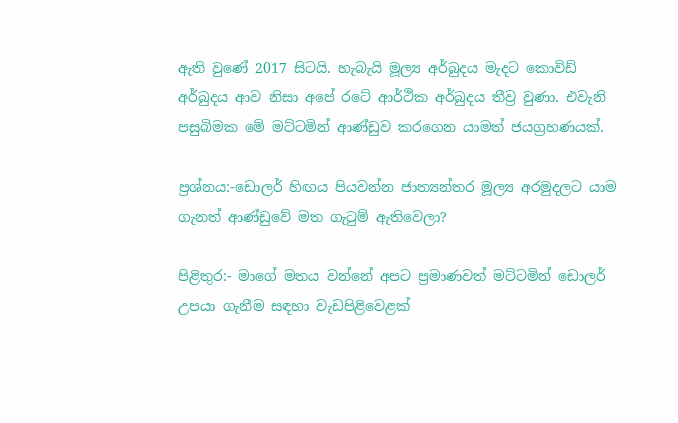ඇති වුණේ 2017 සිටයි. හැබැයි මූල්‍ය අර්බුදය මැදට කොවිඩ් අර්බුදය ආව නිසා අපේ රටේ ආර්ථික අර්බුදය තීව්‍ර වුණා. එවැනි පසුබිමක මේ මට්ටමින් ආණ්ඩුව කරගෙන යාමත් ජයග්‍රහණයක්.

ප්‍රශ්නය:-ඩොලර් හිඟය පියවන්න ජාත්‍යන්තර මූල්‍ය අරමුදලට යාම ගැනත් ආණ්ඩුවේ මත ගැටුම් ඇතිවෙලා?

පිළිතුර:- මාගේ මතය වන්නේ අපට ප්‍රමාණවත් මට්ටමින් ඩොලර් උපයා ගැනීම සඳහා වැඩපිළිවෙළක්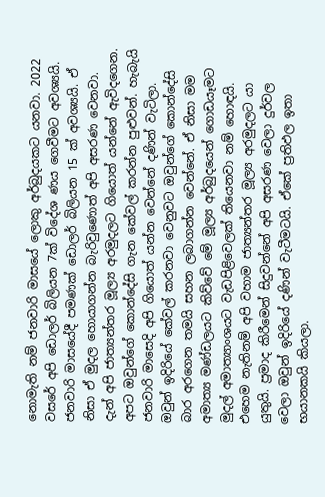නොමැති නම් ජනවාරි මාසයේ ලොකු අර්බුදයකට යනවා. 2022 වසරේ අපි ඩොලර් බිලියන 7ක් විදේශ ණය ගෙවීමට අවශ්‍යයි. ජනවාරි මාසයේදී පමණක් ඩොලර් බිලියන 15 ක් අවශ්‍යයි. ඒ නිසා ඒ මුදල හොයාගන්න බැරිවුණොත් අපි අසරණ වෙනවා. දැන් අපි ජාත්‍යන්තර මූල්‍ය අරමුදලට ගියොත් යන්නේ ඇවිදගෙන. අපට ඔවුන්ගේ කොන්දේසි ගැන කේවල් කරන්න පුළුවන්. හැබැයි ජනවාරි මාසෙදි අපි ගියොත් යන්න වෙන්නේ දණින් වැටිලා. ඔවුන් ඉදිරියේ කේවල් කරනවා වෙනුවට ඔවුන්ගේ කොන්දේසි බාර අරගෙන තමයි සහන ලබාගන්න වෙන්නේ. ඒ නිසා මම අමාත්‍ය මණ්ඩලයට කිව්වේ මේ මූල්‍ය අර්බුදයෙන් ගොඩයෑමට මුදල් අමාත්‍යාංශයට වැඩපිළිවෙලක් තියෙනවා නම් හොඳයි. එහෙම නැතිනම් අපි වහාම ජාත්‍යන්තර මූල්‍ය අරමුදලට යා යුතුයි. ප්‍රමාද කිරීමෙන් සිදුවන්නේ අපි අසරණ වෙලා දුර්වල වෙලා ඔවුන් ඉදිරියේ දණින් වැටීමටයි. ඒකේ ප්‍රතිඵල ඉතා භයානකයි කියලා.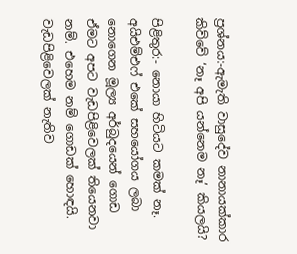ප්‍රශ්නය:-ඇමැති වාසුදේව නානායක්කාර කිව්වේ ‘නෑ අපි යන්නෙම නෑ’ කියලයි?

පිළිතුර:- නොයා හිටියට කමක් නෑ. අයිඑම්එෆ් එකේ සහයෝගය ලබා නොගෙන මූල්‍ය අර්බුදයෙන් ගොඩ ඒමට අපට වැඩපිළිවෙලක් තියෙනවා නම්. එහෙම නම් ගොඩක් හොඳයි. වැඩපිළිවෙලක් නැතිව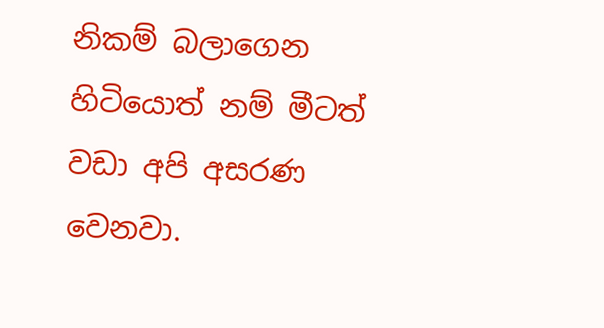නිකම් බලාගෙන හිටියොත් නම් මීටත් වඩා අපි අසරණ වෙනවා.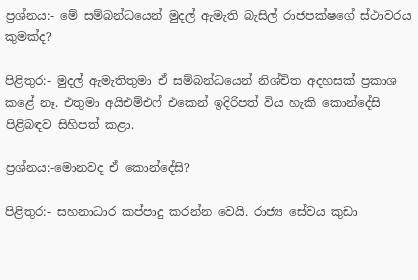ප්‍රශ්නය:- මේ සම්බන්ධයෙන් මුදල් ඇමැති බැසිල් රාජපක්ෂගේ ස්ථාවරය කුමක්ද?

පිළිතුර:- මුදල් ඇමැතිතුමා ඒ සම්බන්ධයෙන් නිශ්චිත අදහසක් ප්‍රකාශ කළේ නෑ. එතුමා අයිඑම්එෆ් එකෙන් ඉදිරිපත් විය හැකි කොන්දේසි පිළිබඳව සිහිපත් කළා.

ප්‍රශ්නය:-මොනවද ඒ කොන්දේසි?

පිළිතුර:- සහනාධාර කප්පාදු කරන්න වෙයි. රාජ්‍ය සේවය කුඩා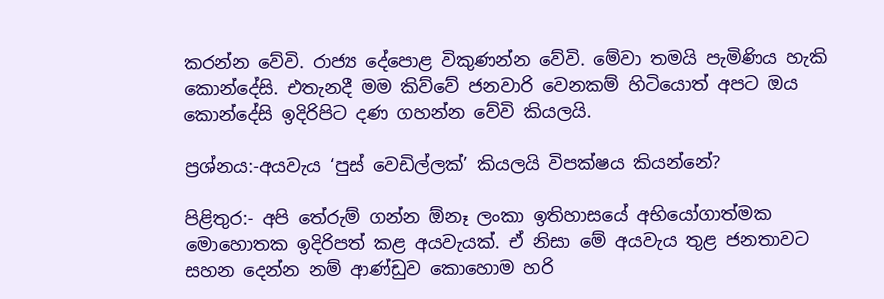කරන්න වේවි. රාජ්‍ය දේපොළ විකුණන්න වේවි. මේවා තමයි පැමිණිය හැකි කොන්දේසි. එතැනදී මම කිව්වේ ජනවාරි වෙනකම් හිටියොත් අපට ඔය කොන්දේසි ඉදිරිපිට දණ ගහන්න වේවි කියලයි.

ප්‍රශ්නය:-අයවැය ‘පුස් වෙඩිල්ලක්’ කියලයි විපක්ෂය කියන්නේ?

පිළිතුර:- අපි තේරුම් ගන්න ඕනෑ ලංකා ඉතිහාසයේ අභියෝගාත්මක මොහොතක ඉදිරිපත් කළ අයවැයක්. ඒ නිසා මේ අයවැය තුළ ජනතාවට සහන දෙන්න නම් ආණ්ඩුව කොහොම හරි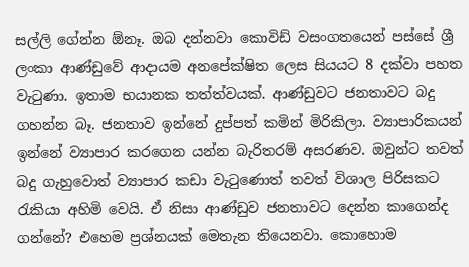සල්ලි ගේන්න ඕනෑ. ඔබ දන්නවා කොවිඩ් වසංගතයෙන් පස්සේ ශ්‍රී ලංකා ආණ්ඩුවේ ආද‌ායම අනපේක්ෂිත ලෙස සියයට 8 දක්වා පහත වැටුණා. ඉතාම භයානක තත්ත්වයක්. ආණ්ඩුවට ජනතාවට බදු ගහන්න බෑ. ජනතාව ඉන්නේ දුප්පත් කමින් මිරිකිලා. ව්‍යාපාරිකයන් ඉන්නේ ව්‍යාපාර කරගෙන යන්න බැරිතරම් අසරණව. ඔවුන්ට තවත් බදු ගැහුවොත් ව්‍යාපාර කඩා වැටුණොත් තවත් විශාල පිරිසකට රැකියා අහිමි වෙයි. ඒ නිසා ආණ්ඩුව ජනතාවට දෙන්න කාගෙන්ද ගන්නේ? එහෙම ප්‍රශ්නයක් මෙතැන තියෙනවා. කොහොම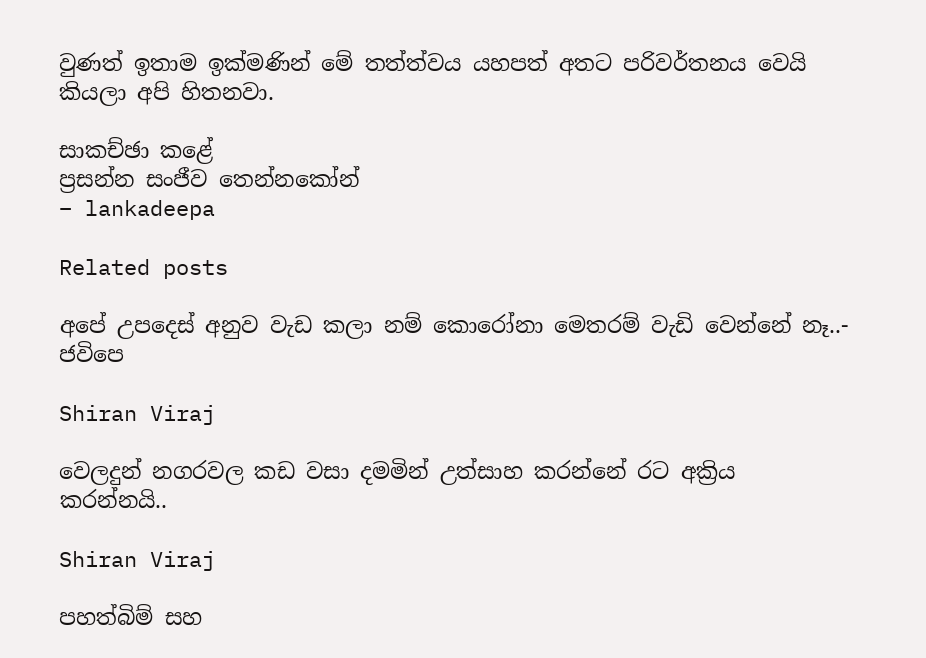වුණත් ඉතාම ඉක්මණින් මේ තත්ත්වය යහපත් අතට පරිවර්තනය වෙයි කියලා අපි හිතනවා.

සාකච්ඡා කළේ
ප්‍රසන්න සංජීව තෙන්නකෝන්
– lankadeepa

Related posts

අපේ උපදෙස් අනුව වැඩ කලා නම් කොරෝනා මෙතරම් වැඩි වෙන්නේ නෑ..- ජවිපෙ

Shiran Viraj

වෙලදුන් නගරවල කඩ වසා දමමින් උත්සාහ කරන්නේ රට අක්‍රිය කරන්නයි..

Shiran Viraj

පහත්බිම් සහ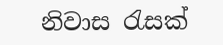නිවාස රැසක්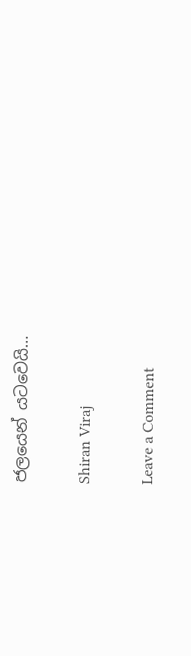ජලයෙන් යටවෙයි…

Shiran Viraj

Leave a Comment